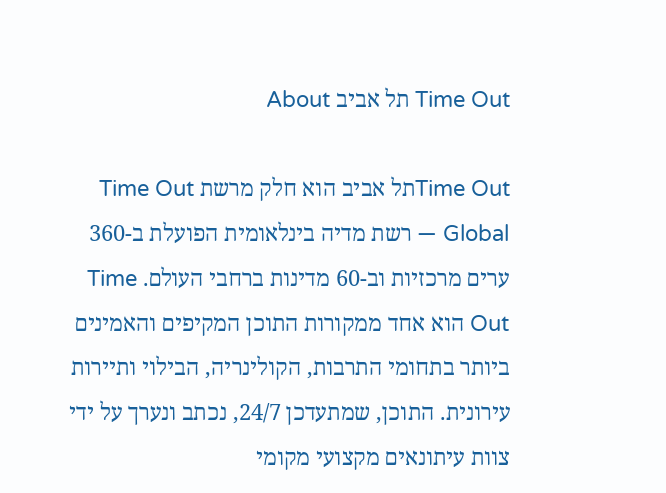Time Out תל אביב About

Time Outתל אביב הוא חלק מרשת Time Out Global — רשת מדיה בינלאומית הפועלת ב-360 ערים מרכזיות וב-60 מדינות ברחבי העולם. Time Out הוא אחד ממקורות התוכן המקיפים והאמינים ביותר בתחומי התרבות, הקולינריה, הבילוי ותיירות עירונית. התוכן, שמתעדכן 24/7, נכתב ונערך על ידי צוות עיתונאים מקצועי מקומי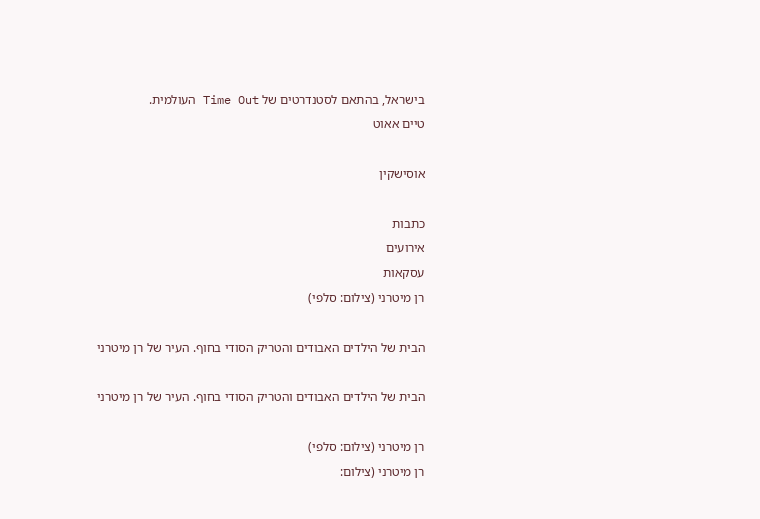בישראל, בהתאם לסטנדרטים של Time Out העולמית.
טיים אאוט

אוסישקין

כתבות
אירועים
עסקאות
רן מיטרני (צילום: סלפי)

הבית של הילדים האבודים והטריק הסודי בחוף. העיר של רן מיטרני

הבית של הילדים האבודים והטריק הסודי בחוף. העיר של רן מיטרני

רן מיטרני (צילום: סלפי)
רן מיטרני (צילום: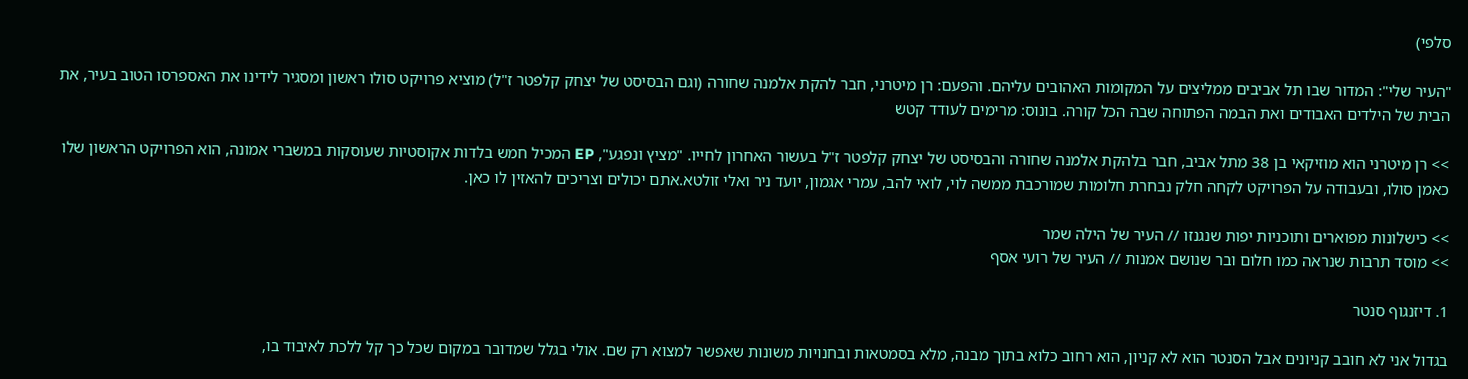סלפי)

"העיר שלי": המדור שבו תל אביבים ממליצים על המקומות האהובים עליהם. והפעם: רן מיטרני, חבר להקת אלמנה שחורה (וגם הבסיסט של יצחק קלפטר ז"ל) מוציא פרויקט סולו ראשון ומסגיר לידינו את האספרסו הטוב בעיר, את הבית של הילדים האבודים ואת הבמה הפתוחה שבה הכל קורה. בונוס: מרימים לעודד קטש

>> רן מיטרני הוא מוזיקאי בן 38 מתל אביב, חבר בלהקת אלמנה שחורה והבסיסט של יצחק קלפטר ז"ל בעשור האחרון לחייו. "מציץ ונפגע", EP המכיל חמש בלדות אקוסטיות שעוסקות במשברי אמונה, הוא הפרויקט הראשון שלו כאמן סולו, ובעבודה על הפרויקט לקחה חלק נבחרת חלומות שמורכבת ממשה לוי, לואי להב, עמרי אגמון, יועד ניר ואלי זולטא.אתם יכולים וצריכים להאזין לו כאן.

>> כישלונות מפוארים ותוכניות יפות שנגנזו // העיר של הילה שמר
>> מוסד תרבות שנראה כמו חלום ובר שנושם אמנות // העיר של רועי אסף

1. דיזנגוף סנטר

בגדול אני לא חובב קניונים אבל הסנטר הוא לא קניון, הוא רחוב כלוא בתוך מבנה, מלא בסמטאות ובחנויות משונות שאפשר למצוא רק שם. אולי בגלל שמדובר במקום שכל כך קל ללכת לאיבוד בו,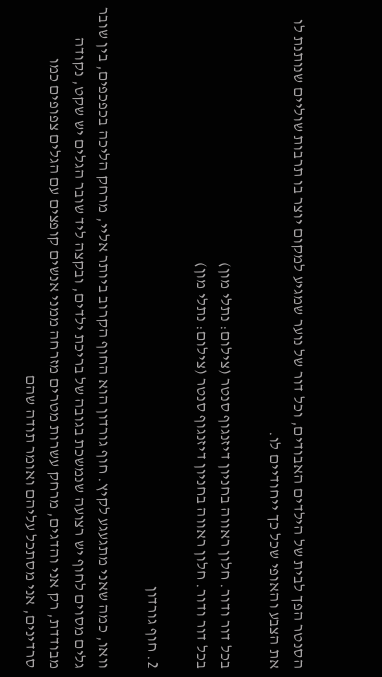הסנטר הפך לבית של הילדים האבודים, וכל דור של נוער שמגיע למקום יוצר בו תרבות שוליים שנותנת לו את הצבע והאופי שכל כך ייחודיים לו.

בכל דור ודור. חלון ראווה בחניון דיזנגוף סנטר (צילום: נתלי מון)
בכל דור ודור. חלון ראווה בחניון דיזנגוף סנטר (צילום: נתלי מון)

2. חוף גורדון

וואו, כמה שאני מתגעגע לקיץ. חוף גורדון הוא החוף הקרוב ביותר אליי, מרחק הליכה בכפכפים, בין שובר גלים מסוים לחוף יש רצועה שנמשכת בגובה של בריכת ילדים, ובקצה ליד שובר הגלים יש שקט, נקודה מבודדת, רק אני והדגים, מרחק עשרות מטרים מזרחה ממני אנשים קופצים עם הגלים צפופים כמו סרדינים, אני מסתכל עליהם ואומר תודה שהם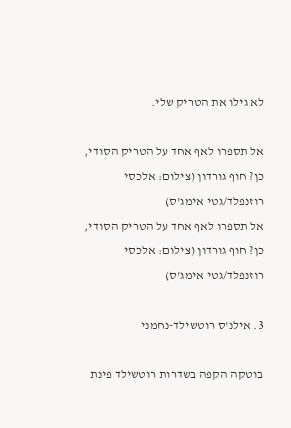לא גילו את הטריק שלי.

אל תספרו לאף אחד על הטריק הסודי, כן? חוף גורדון (צילום: אלכסי רוזנפלד/גטי אימג'ס)
אל תספרו לאף אחד על הטריק הסודי, כן? חוף גורדון (צילום: אלכסי רוזנפלד/גטי אימג'ס)

3. אילנ'ס רוטשילד-נחמני

בוטקה הקפה בשדרות רוטשילד פינת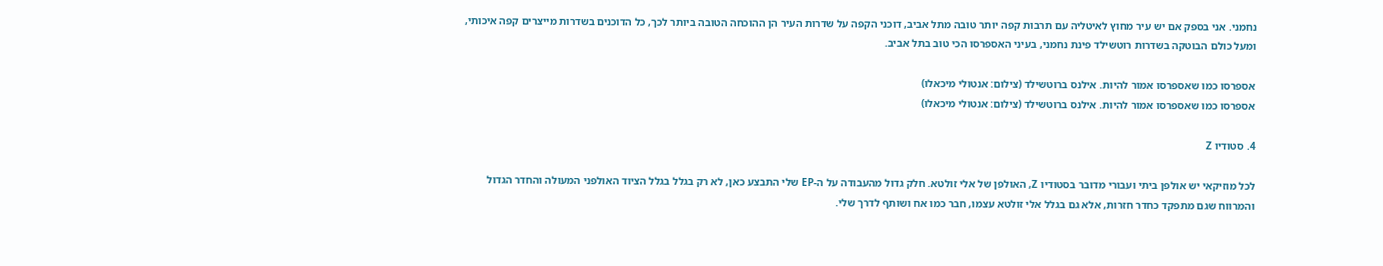נחמני. אני בספק אם יש עיר מחוץ לאיטליה עם תרבות קפה יותר טובה מתל אביב, דוכני הקפה על שדרות העיר הן ההוכחה הטובה ביותר לכך, כל הדוכנים בשדרות מייצרים קפה איכותי, ומעל כולם הבוטקה בשדרות רוטשילד פינת נחמני, בעיני האספרסו הכי טוב בתל אביב.

אספרסו כמו שאספרסו אמור להיות. אילנס ברוטשילד (צילום: אנטולי מיכאלו)
אספרסו כמו שאספרסו אמור להיות. אילנס ברוטשילד (צילום: אנטולי מיכאלו)

4. סטודיו Z

לכל מוזיקאי יש אולפן ביתי ועבורי מדובר בסטודיו Z, האולפן של אלי זולטא. חלק גדול מהעבודה על ה-EP שלי התבצע כאן, לא רק בגלל בגלל הציוד האולפני המעולה והחדר הגדול והמרווח שגם מתפקד כחדר חזרות, אלא גם בגלל אלי זולטא עצמו, חבר כמו אח ושותף לדרך שלי.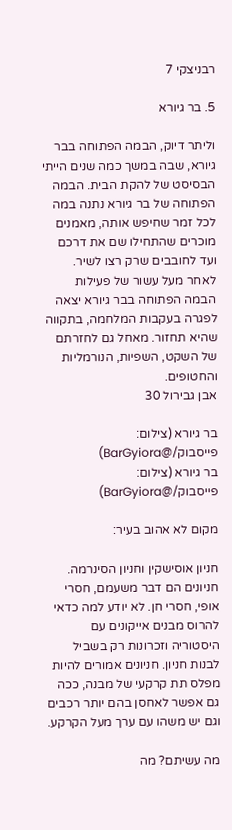רבניצקי 7

5. בר גיורא

וליתר דיוק, הבמה הפתוחה בבר גיורא, שבה במשך כמה שנים הייתי הבסיסט של להקת הבית. הבמה הפתוחה של בר גיורא נתנה במה לכל זמר שחיפש אותה, מאמנים מוכרים שהתחילו שם את דרכם ועד לחובבים שרק רצו לשיר. לאחר מעל עשור של פעילות הבמה הפתוחה בבר גיורא יצאה לפגרה בעקבות המלחמה, בתקווה שהיא תחזור. מאחל גם לחזרתם של השקט, השפיות, הנורמליות והחטופים.
אבן גבירול 30

בר גיורא (צילום: פייסבוק/@BarGyiora)
בר גיורא (צילום: פייסבוק/@BarGyiora)

מקום לא אהוב בעיר:

חניון אוסישקין וחניון הסינרמה. חניונים הם דבר משעמם, חסרי אופי, חסרי חן. לא יודע למה כדאי להרוס מבנים אייקונים עם היסטוריה וזכרונות רק בשביל לבנות חניון. חניונים אמורים להיות מפלס תת קרקעי של מבנה, ככה גם אפשר לאחסן בהם יותר רכבים וגם יש משהו עם ערך מעל הקרקע.

מה עשיתם? מה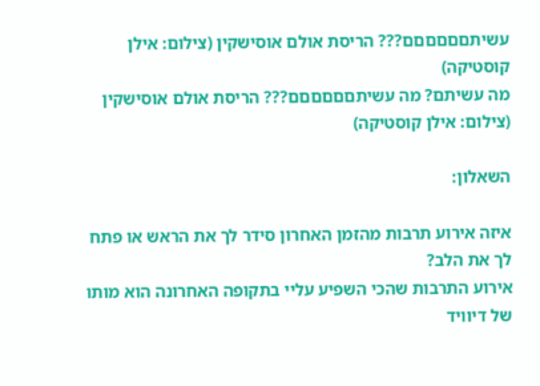עשיתםםםםםם??? הריסת אולם אוסישקין (צילום: אילן קוסטיקה)
מה עשיתם? מה עשיתםםםםםם??? הריסת אולם אוסישקין (צילום: אילן קוסטיקה)

השאלון:

איזה אירוע תרבות מהזמן האחרון סידר לך את הראש או פתח לך את הלב?
אירוע התרבות שהכי השפיע עליי בתקופה האחרונה הוא מותו של דיוויד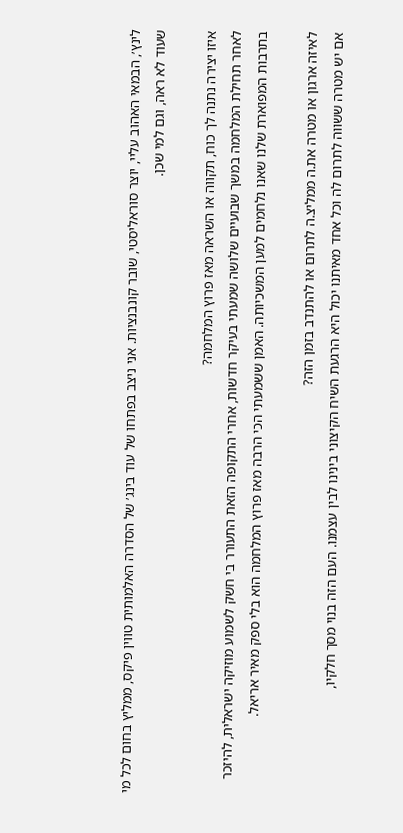לינץ׳, הבמאי האהוב עליי, יוצר סוראליסטי, שובר קונבנציות. אני ניצב בפתחו של עוד בינג׳ של הסדרה האלמותית טווין פיקס, ממליץ בחום לכל מי שעוד לא ראה, וגם למי שכן.

איזו יצירה נתנה לך כוח, תקווה או השראה מאז פרוץ המלחמה?
לאחר תחילת המלחמה במשך שבועיים שלושה שמעתי בעיקר חדשות, אחרי התקופה הזאת התעורר בי חשק לשמוע מוזיקה ישראלית, להיזכר בתרבות המפוארת שלנו שאנו נלחמים למען המשכיותה. האמן ששמעתי הכי הרבה מאז פרוץ המלחמה הוא בלי ספק מאיר אריאל.

לאיזה ארגון או מטרה את.ה ממליצ.ה לתרום או להתנדב בזמן הזה?
אם יש מטרה ששווה לתרום לה וכל אחד מאיתנו יכול היא הרגעת השיח הקיצוני בינינו לבין עצמנו. העם הזה בנוי מסך חלקיו,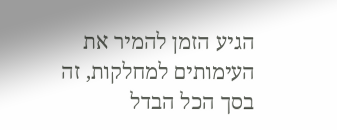הגיע הזמן להמיר את העימותים למחלקות, זה בסך הכל הבדל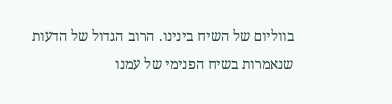בווליום של השיח בינינו. הרוב הגדול של הדעות שנאמרות בשיח הפנימי של עמנו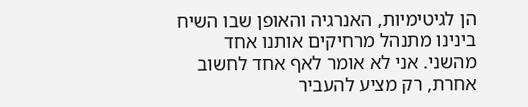הן לגיטימיות, האנרגיה והאופן שבו השיח בינינו מתנהל מרחיקים אותנו אחד מהשני. אני לא אומר לאף אחד לחשוב אחרת, רק מציע להעביר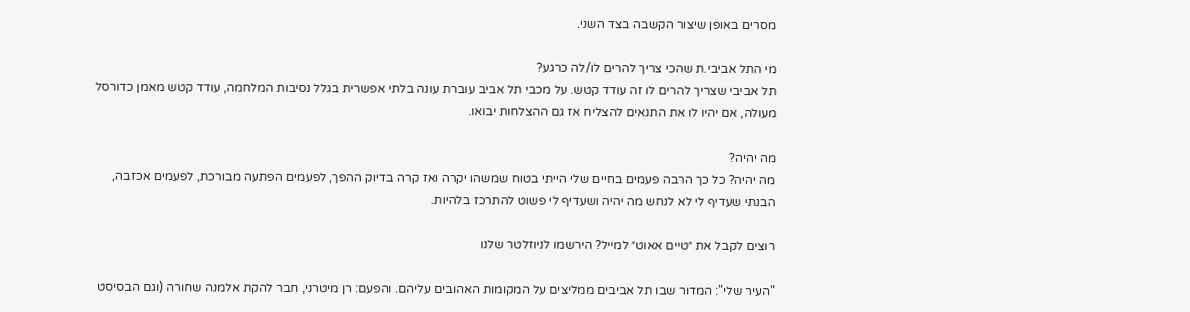מסרים באופן שיצור הקשבה בצד השני.

מי התל אביבי.ת שהכי צריך להרים לו/לה כרגע?
תל אביבי שצריך להרים לו זה עודד קטש. על מכבי תל אביב עוברת עונה בלתי אפשרית בגלל נסיבות המלחמה, עודד קטש מאמן כדורסל מעולה, אם יהיו לו את התנאים להצליח אז גם ההצלחות יבואו.

מה יהיה?
מה יהיה? כל כך הרבה פעמים בחיים שלי הייתי בטוח שמשהו יקרה ואז קרה בדיוק ההפך, לפעמים הפתעה מבורכת, לפעמים אכזבה, הבנתי שעדיף לי לא לנחש מה יהיה ושעדיף לי פשוט להתרכז בלהיות.

רוצים לקבל את ״טיים אאוט״ למייל? הירשמו לניוזלטר שלנו

"העיר שלי": המדור שבו תל אביבים ממליצים על המקומות האהובים עליהם. והפעם: רן מיטרני, חבר להקת אלמנה שחורה (וגם הבסיסט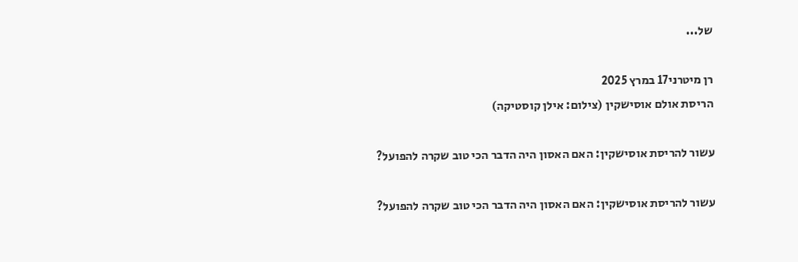של...

רן מיטרני17 במרץ 2025
הריסת אולם אוסישקין (צילום: אילן קוסטיקה)

עשור להריסת אוסישקין: האם האסון היה הדבר הכי טוב שקרה להפועל?

עשור להריסת אוסישקין: האם האסון היה הדבר הכי טוב שקרה להפועל?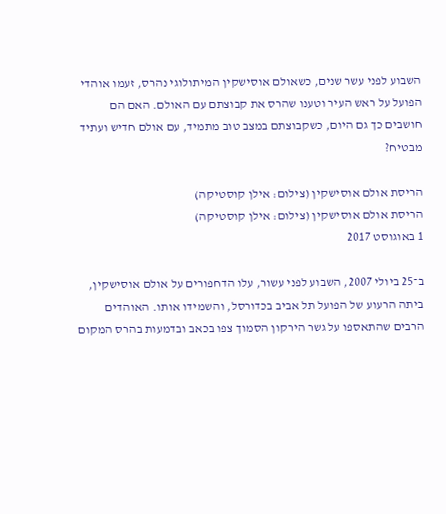השבוע לפני עשר שנים, כשאולם אוסישקין המיתולוגי נהרס, זעמו אוהדי הפועל על ראש העיר וטענו שהרס את קבוצתם עם האולם. האם הם חושבים כך גם היום, כשקבוצתם במצב טוב מתמיד, עם אולם חדיש ועתיד מבטיח?

הריסת אולם אוסישקין (צילום: אילן קוסטיקה)
הריסת אולם אוסישקין (צילום: אילן קוסטיקה)
1 באוגוסט 2017

ב־25 ביולי 2007, השבוע לפני עשור, עלו הדחפורים על אולם אוסישקין, ביתה הרעוע של הפועל תל אביב בכדורסל, והשמידו אותו. האוהדים הרבים שהתאספו על גשר הירקון הסמוך צפו בכאב ובדמעות בהרס המקום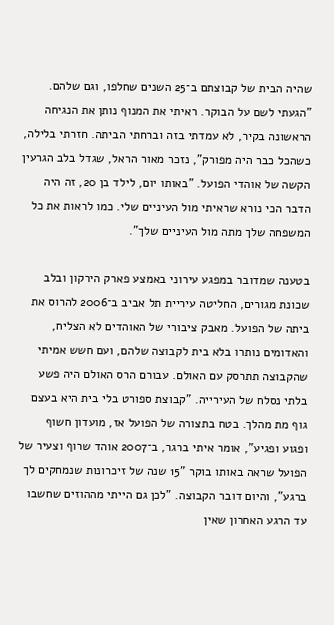שהיה הבית של קבוצתם ב־25 השנים שחלפו, וגם שלהם. "הגעתי לשם על הבוקר. ראיתי את המנוף נותן את הנגיחה הראשונה בקיר, לא עמדתי בזה וברחתי הביתה. חזרתי בלילה, כשהכל כבר היה מפורק", נזכר מאור הראל, שגדל בלב הגרעין הקשה של אוהדי הפועל. "באותו יום, לילד בן 20, זה היה הדבר הכי נורא שראיתי מול העיניים שלי. כמו לראות את כל המשפחה שלך מתה מול העיניים שלך".

בטענה שמדובר במפגע עירוני באמצע פארק הירקון ובלב שכונת מגורים, החליטה עיריית תל אביב ב־2006 להרוס את ביתה של הפועל. מאבק ציבורי של האוהדים לא הצליח, והאדומים נותרו בלא בית לקבוצה שלהם, ועם חשש אמיתי שהקבוצה תתרסק עם האולם. עבורם הרס האולם היה פשע בלתי נסלח של העירייה. "קבוצת ספורט בלי בית היא בעצם גוף מת מהלך. בטח בתצורה של הפועל אז, מועדון חשוף ופגוע ופגיע", אומר איתי ברגר, ב־2007 אוהד שרוף וצעיר של הפועל שראה באותו בוקר "15 שנה של זיכרונות שנמחקים לך ברגע", והיום דובר הקבוצה. "לכן גם הייתי מההוזים שחשבו עד הרגע האחרון שאין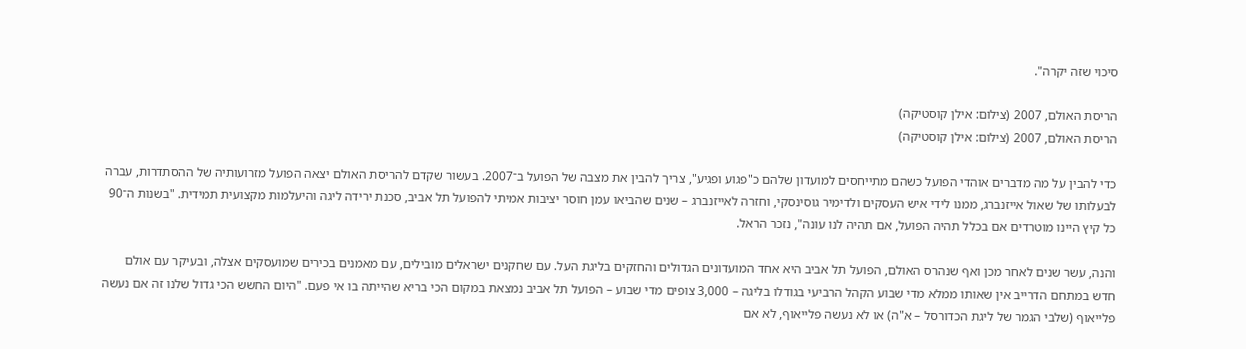סיכוי שזה יקרה".

הריסת האולם, 2007 (צילום: אילן קוסטיקה)
הריסת האולם, 2007 (צילום: אילן קוסטיקה)

כדי להבין על מה מדברים אוהדי הפועל כשהם מתייחסים למועדון שלהם כ"פגוע ופגיע", צריך להבין את מצבה של הפועל ב־2007. בעשור שקדם להריסת האולם יצאה הפועל מזרועותיה של ההסתדרות, עברה לבעלותו של שאול אייזנברג, ממנו לידי איש העסקים ולדימיר גוסינסקי, וחזרה לאייזנברג – שנים שהביאו עמן חוסר יציבות אמיתי להפועל תל אביב, סכנת ירידה ליגה והיעלמות מקצועית תמידית. "בשנות ה־90 כל קיץ היינו מוטרדים אם בכלל תהיה הפועל, אם תהיה לנו עונה", נזכר הראל.

והנה, עשר שנים לאחר מכן ואף שנהרס האולם, הפועל תל אביב היא אחד המועדונים הגדולים והחזקים בליגת העל. עם שחקנים ישראלים מובילים, עם מאמנים בכירים שמועסקים אצלה, ובעיקר עם אולם חדש במתחם הדרייב אין שאותו ממלא מדי שבוע הקהל הרביעי בגודלו בליגה – 3,000 צופים מדי שבוע – הפועל תל אביב נמצאת במקום הכי בריא שהייתה בו אי פעם. "היום החשש הכי גדול שלנו זה אם נעשה פלייאוף (שלבי הגמר של ליגת הכדורסל – א"ה) או לא נעשה פלייאוף, לא אם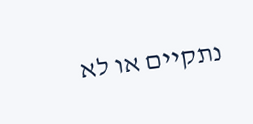נתקיים או לא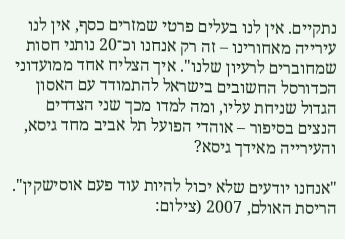נתקיים. אין לנו בעלים פרטי שמזרים כסף, אין לנו עירייה מאחורינו – זה רק אנחנו וכ־20 נותני חסות שמחוברים לרעיון שלנו". איך הצליח אחד ממועדוני הכדורסל החשובים בישראל להתמודד עם האסון הגדול שניחת עליו, ומה למדו מכך שני הצדדים הנצים בסיפור – אוהדי הפועל תל אביב מחד גיסא, והעירייה מאידך גיסא?

"אנחנו יודעים שלא יכול להיות עוד פעם אוסישקין". הריסת האולם, 2007 (צילום: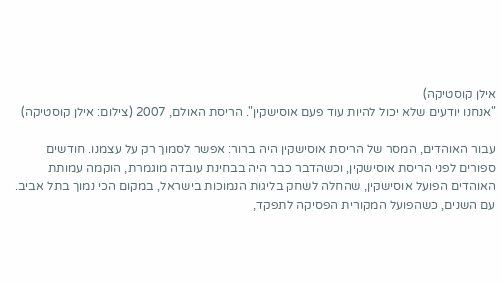אילן קוסטיקה)
"אנחנו יודעים שלא יכול להיות עוד פעם אוסישקין". הריסת האולם, 2007 (צילום: אילן קוסטיקה)

עבור האוהדים, המסר של הריסת אוסישקין היה ברור: אפשר לסמוך רק על עצמנו. חודשים ספורים לפני הריסת אוסישקין, וכשהדבר כבר היה בבחינת עובדה מוגמרת, הוקמה עמותת האוהדים הפועל אוסישקין, שהחלה לשחק בליגות הנמוכות בישראל, במקום הכי נמוך בתל אביב. עם השנים, כשהפועל המקורית הפסיקה לתפקד,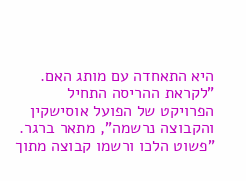היא התאחדה עם מותג האם. "לקראת ההריסה התחיל הפרויקט של הפועל אוסישקין והקבוצה נרשמה", מתאר ברגר. "פשוט הלכו ורשמו קבוצה מתוך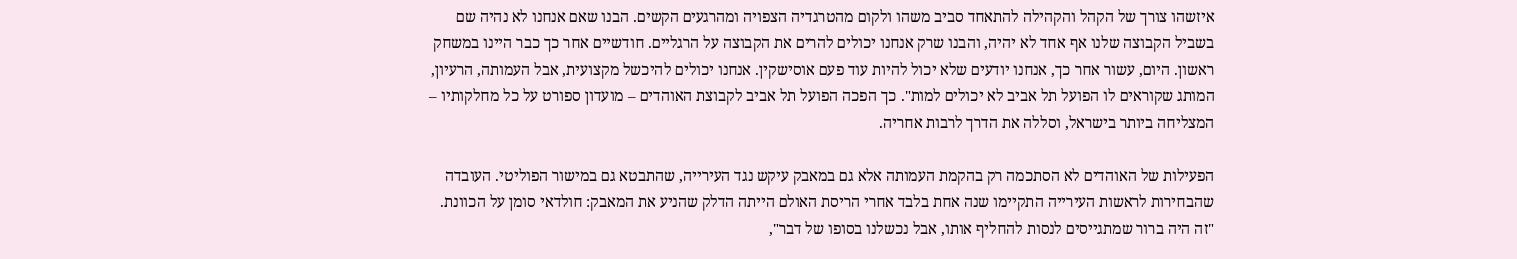איזשהו צורך של הקהל והקהילה להתאחד סביב משהו ולקום מהטרגדיה הצפויה ומהרגעים הקשים. הבנו שאם אנחנו לא נהיה שם בשביל הקבוצה שלנו אף אחד לא יהיה, והבנו שרק אנחנו יכולים להרים את הקבוצה על הרגליים. חודשיים אחר כך כבר היינו במשחק ראשון. היום, עשור אחר כך, אנחנו יודעים שלא יכול להיות עוד פעם אוסישקין. אנחנו יכולים להיכשל מקצועית, אבל העמותה, הרעיון, המותג שקוראים לו הפועל תל אביב לא יכולים למות". כך הפכה הפועל תל אביב לקבוצת האוהדים – מועדון ספורט על כל מחלקותיו – המצליחה ביותר בישראל, וסללה את הדרך לרבות אחריה.

הפעילות של האוהדים לא הסתכמה רק בהקמת העמותה אלא גם במאבק עיקש נגד העירייה, שהתבטא גם במישור הפוליטי. העובדה שהבחירות לראשות העירייה התקיימו שנה אחת בלבד אחרי הריסת האולם הייתה הדלק שהניע את המאבק: חולדאי סומן על הכוונת. "זה היה ברור שמתגייסים לנסות להחליף אותו, אבל נכשלנו בסופו של דבר",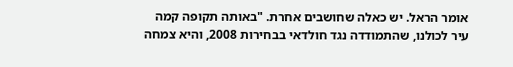אומר הראל. יש כאלה שחושבים אחרת. "באותה תקופה קמה עיר לכולנו, שהתמודדה נגד חולדאי בבחירות 2008, והיא צמחה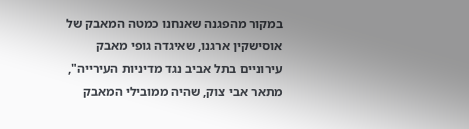במקור מהפגנה שאנחנו כמטה המאבק של אוסישקין ארגנו, שאיגדה גופי מאבק עירוניים בתל אביב נגד מדיניות העירייה", מתאר אבי צוק, שהיה ממובילי המאבק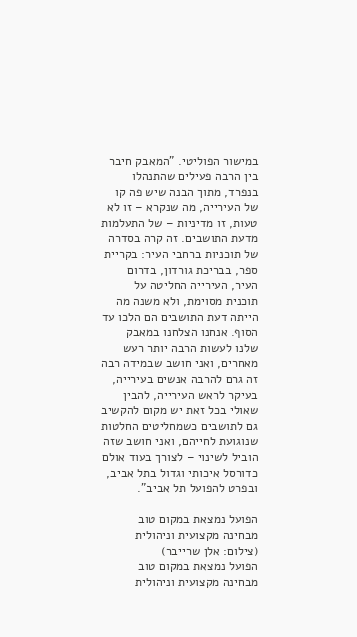במישור הפוליטי. "המאבק חיבר בין הרבה פעילים שהתנהלו בנפרד, מתוך הבנה שיש פה קו של העירייה, מה שנקרא – זו לא טעות, זו מדיניות – של התעלמות מדעת התושבים. זה קרה בסדרה של תוכניות ברחבי העיר: בקריית ספר, בבריכת גורדון, בדרום העיר, העירייה החליטה על תוכנית מסוימת, ולא משנה מה הייתה דעת התושבים הם הלכו עד הסוף. אנחנו הצלחנו במאבק שלנו לעשות הרבה יותר רעש מאחרים, ואני חושב שבמידה רבה זה גרם להרבה אנשים בעירייה, בעיקר לראש העירייה, להבין שאולי בכל זאת יש מקום להקשיב גם לתושבים כשמחליטים החלטות שנוגועת לחייהם, ואני חושב שזה הוביל לשינוי – לצורך בעוד אולם כדורסל איכותי וגדול בתל אביב, ובפרט להפועל תל אביב".

הפועל נמצאת במקום טוב מבחינה מקצועית וניהולית (צילום: אלן שרייבר)
הפועל נמצאת במקום טוב מבחינה מקצועית וניהולית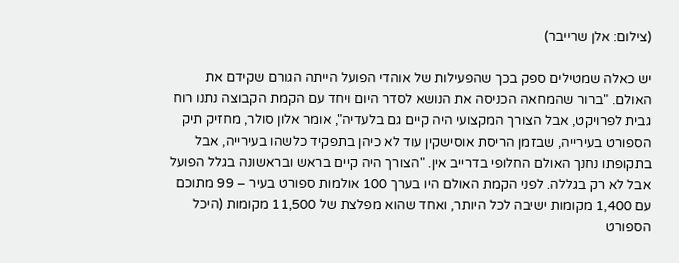(צילום: אלן שרייבר)

יש כאלה שמטילים ספק בכך שהפעילות של אוהדי הפועל הייתה הגורם שקידם את האולם. "ברור שהמחאה הכניסה את הנושא לסדר היום ויחד עם הקמת הקבוצה נתנו רוח גבית לפרויקט, אבל הצורך המקצועי היה קיים גם בלעדיה", אומר אלון סולר, מחזיק תיק הספורט בעירייה, שבזמן הריסת אוסישקין עוד לא כיהן בתפקיד כלשהו בעירייה, אבל בתקופתו נחנך האולם החלופי בדרייב אין. "הצורך היה קיים בראש ובראשונה בגלל הפועל אבל לא רק בגללה. לפני הקמת האולם היו בערך 100 אולמות ספורט בעיר – 99 מתוכם עם 1,400 מקומות ישיבה לכל היותר, ואחד שהוא מפלצת של 11,500 מקומות (היכל הספורט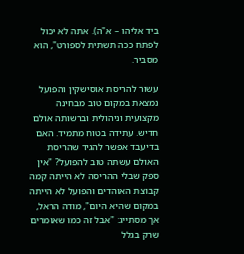ביד אליהו – א"ה). אתה לא יכול לפתח ככה תשתית לספורט", הוא מסביר.

עשור להריסת אוסישקין והפועל נמצאת במקום טוב מבחינה מקצועית וניהולית וברשותה אולם חדיש. עתידה בטוח מתמיד. האם בדיעבד אפשר להגיד שהריסת האולם עשתה טוב להפועל? "אין ספק שבלי ההריסה לא הייתה קמה קבוצת האוהדים והפועל לא הייתה במקום שהיא היום", מודה הראל, אך מסתייג: "אבל זה כמו שאומרים שרק בגלל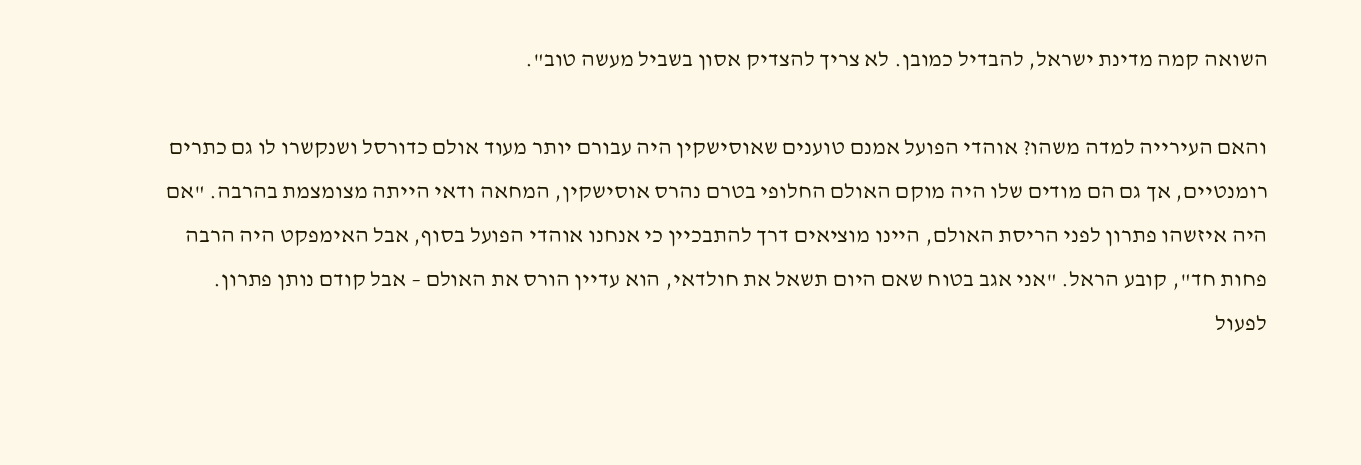השואה קמה מדינת ישראל, להבדיל כמובן. לא צריך להצדיק אסון בשביל מעשה טוב".

והאם העירייה למדה משהו? אוהדי הפועל אמנם טוענים שאוסישקין היה עבורם יותר מעוד אולם כדורסל ושנקשרו לו גם כתרים רומנטיים, אך גם הם מודים שלו היה מוקם האולם החלופי בטרם נהרס אוסישקין, המחאה ודאי הייתה מצומצמת בהרבה. "אם היה איזשהו פתרון לפני הריסת האולם, היינו מוציאים דרך להתבכיין כי אנחנו אוהדי הפועל בסוף, אבל האימפקט היה הרבה פחות חד", קובע הראל. "אני אגב בטוח שאם היום תשאל את חולדאי, הוא עדיין הורס את האולם – אבל קודם נותן פתרון. לפעול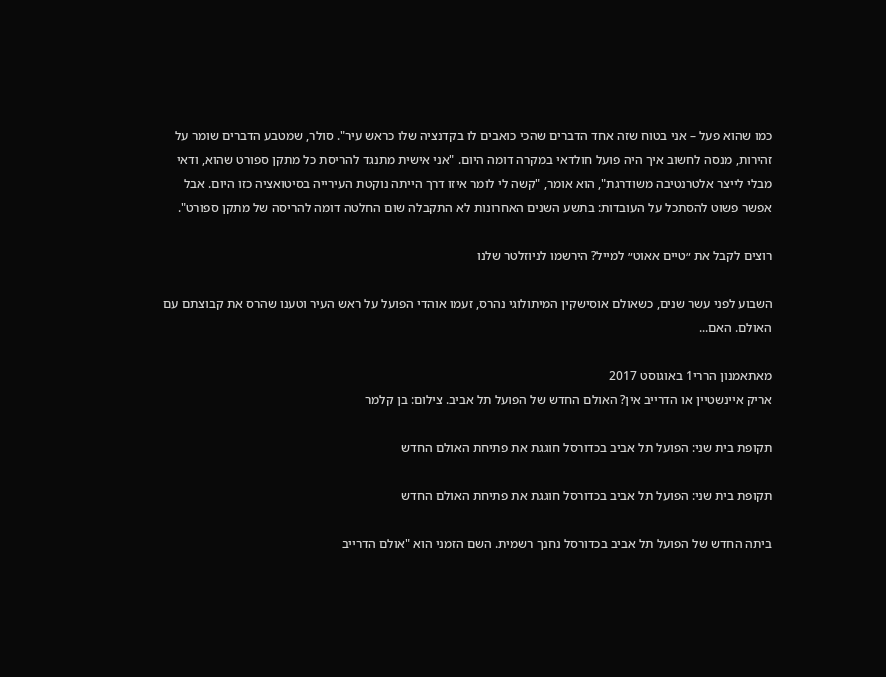כמו שהוא פעל – אני בטוח שזה אחד הדברים שהכי כואבים לו בקדנציה שלו כראש עיר". סולר, שמטבע הדברים שומר על זהירות, מנסה לחשוב איך היה פועל חולדאי במקרה דומה היום. "אני אישית מתנגד להריסת כל מתקן ספורט שהוא, ודאי מבלי לייצר אלטרנטיבה משודרגת", הוא אומר, "קשה לי לומר איזו דרך הייתה נוקטת העירייה בסיטואציה כזו היום. אבל אפשר פשוט להסתכל על העובדות: בתשע השנים האחרונות לא התקבלה שום החלטה דומה להריסה של מתקן ספורט".

רוצים לקבל את ״טיים אאוט״ למייל? הירשמו לניוזלטר שלנו

השבוע לפני עשר שנים, כשאולם אוסישקין המיתולוגי נהרס, זעמו אוהדי הפועל על ראש העיר וטענו שהרס את קבוצתם עם האולם. האם...

מאתאמנון הררי1 באוגוסט 2017
אריק איינשטיין או הדרייב אין? האולם החדש של הפועל תל אביב. צילום: בן קלמר

תקופת בית שני: הפועל תל אביב בכדורסל חוגגת את פתיחת האולם החדש

תקופת בית שני: הפועל תל אביב בכדורסל חוגגת את פתיחת האולם החדש

ביתה החדש של הפועל תל אביב בכדורסל נחנך רשמית. השם הזמני הוא "אולם הדרייב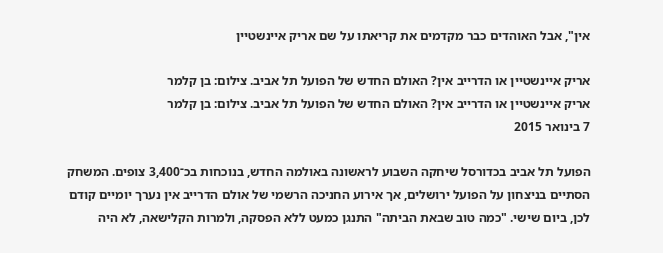אין", אבל האוהדים כבר מקדמים את קריאתו על שם אריק איינשטיין

אריק איינשטיין או הדרייב אין? האולם החדש של הפועל תל אביב. צילום: בן קלמר
אריק איינשטיין או הדרייב אין? האולם החדש של הפועל תל אביב. צילום: בן קלמר
7 בינואר 2015

הפועל תל אביב בכדורסל שיחקה השבוע לראשונה באולמה החדש, בנוכחות בכ־3,400 צופים. המשחק הסתיים בניצחון על הפועל ירושלים, אך אירוע החניכה הרשמי של אולם הדרייב אין נערך יומיים קודם לכן, ביום שישי. "כמה טוב שבאת הביתה" התנגן כמעט ללא הפסקה, ולמרות הקלישאה, לא היה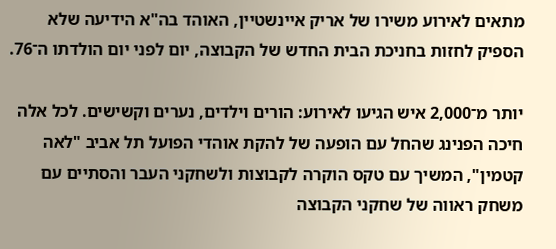מתאים לאירוע משירו של אריק איינשטיין, האוהד בה"א הידיעה שלא הספיק לחזות בחניכת הבית החדש של הקבוצה, יום לפני יום הולדתו ה־76.

יותר מ־2,000 איש הגיעו לאירוע: הורים וילדים, נערים וקשישים. לכל אלה חיכה הפנינג שהחל עם הופעה של להקת אוהדי הפועל תל אביב "לאה קטמין", המשיך עם טקס הוקרה לקבוצות ולשחקני העבר והסתיים עם משחק ראווה של שחקני הקבוצה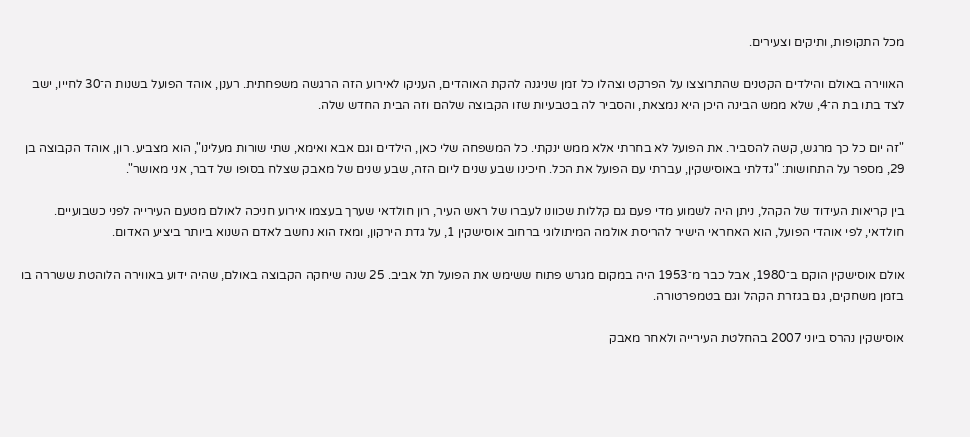מכל התקופות, ותיקים וצעירים.

האווירה באולם והילדים הקטנים שהתרוצצו על הפרקט וצהלו כל זמן שניגנה להקת האוהדים, העניקו לאירוע הזה הרגשה משפחתית. רענן, אוהד הפועל בשנות ה־30 לחייו, ישב לצד בתו בת ה־4, שלא ממש הבינה היכן היא נמצאת, והסביר לה בטבעיות שזו הקבוצה שלהם וזה הבית החדש שלה.

"זה יום כל כך מרגש, קשה להסביר. את הפועל לא בחרתי אלא ממש ינקתי. כל המשפחה שלי כאן, הילדים וגם אבא ואימא, שתי שורות מעלינו", הוא מצביע. רון, אוהד הקבוצה בן 29, מספר על התחושות: "גדלתי באוסישקין, עברתי עם הפועל את הכל. חיכינו שבע שנים ליום הזה, שבע שנים של מאבק שצלח בסופו של דבר, אני מאושר".

בין קריאות העידוד של הקהל, ניתן היה לשמוע מדי פעם גם קללות שכוונו לעברו של ראש העיר, רון חולדאי שערך בעצמו אירוע חניכה לאולם מטעם העירייה לפני כשבועיים. חולדאי, לפי אוהדי הפועל, הוא האחראי הישיר להריסת אולמה המיתולוגי ברחוב אוסישקין 1, על גדת הירקון, ומאז הוא נחשב לאדם השנוא ביותר ביציע האדום.

אולם אוסישקין הוקם ב־1980, אבל כבר מ־1953 היה במקום מגרש פתוח ששימש את הפועל תל אביב. 25 שנה שיחקה הקבוצה באולם, שהיה ידוע באווירה הלוהטת ששררה בו בזמן משחקים, גם בגזרת הקהל וגם בטמפרטורה.

אוסישקין נהרס ביוני 2007 בהחלטת העירייה ולאחר מאבק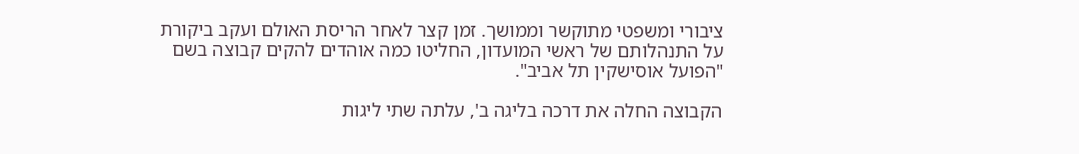ציבורי ומשפטי מתוקשר וממושך. זמן קצר לאחר הריסת האולם ועקב ביקורת על התנהלותם של ראשי המועדון, החליטו כמה אוהדים להקים קבוצה בשם "הפועל אוסישקין תל אביב".

הקבוצה החלה את דרכה בליגה ב', עלתה שתי ליגות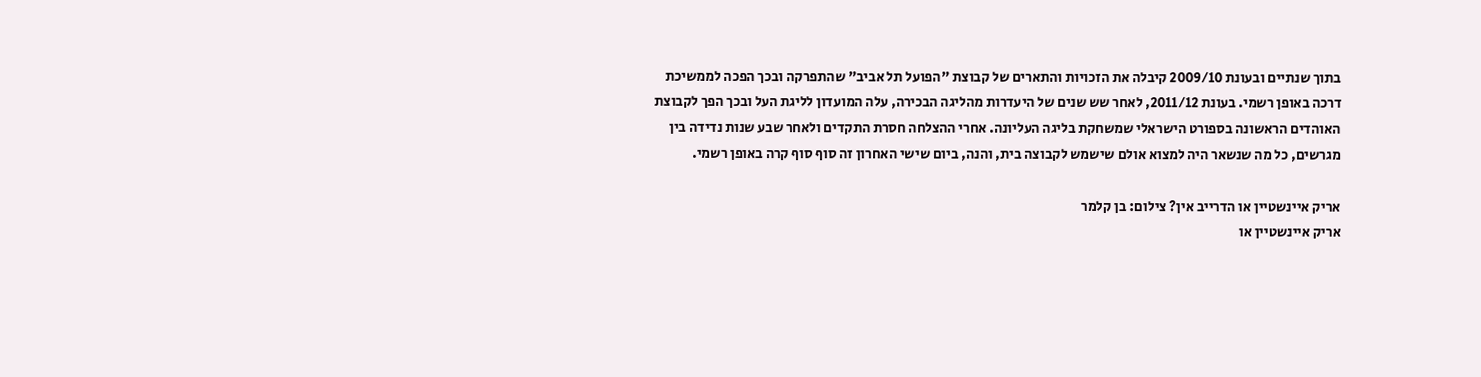בתוך שנתיים ובעונת 2009/10 קיבלה את הזכויות והתארים של קבוצת "הפועל תל אביב" שהתפרקה ובכך הפכה לממשיכת דרכה באופן רשמי. בעונת 2011/12, לאחר שש שנים של היעדרות מהליגה הבכירה, עלה המועדון לליגת העל ובכך הפך לקבוצת האוהדים הראשונה בספורט הישראלי שמשחקת בליגה העליונה. אחרי ההצלחה חסרת התקדים ולאחר שבע שנות נדידה בין מגרשים, כל מה שנשאר היה למצוא אולם שישמש לקבוצה בית, והנה, ביום שישי האחרון זה סוף סוף קרה באופן רשמי.

אריק איינשטיין או הדרייב אין? צילום: בן קלמר
אריק איינשטיין או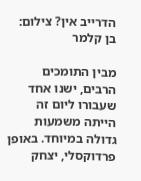הדרייב אין? צילום: בן קלמר

מבין התומכים הרבים, ישנו אחד שעבורו ליום זה הייתה משמעות גדולה במיוחד. באופן פרדוקסלי, יצחק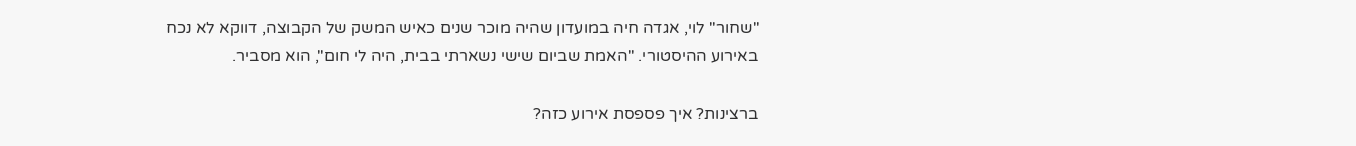"שחור" לוי, אגדה חיה במועדון שהיה מוכר שנים כאיש המשק של הקבוצה, דווקא לא נכח באירוע ההיסטורי. "האמת שביום שישי נשארתי בבית, היה לי חום", הוא מסביר.

ברצינות? איך פספסת אירוע כזה?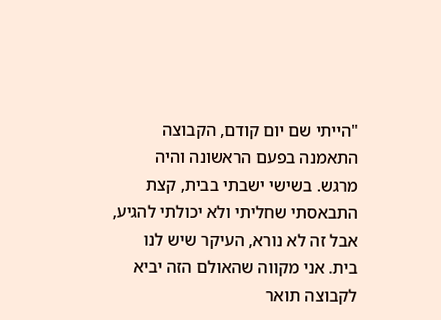"הייתי שם יום קודם, הקבוצה התאמנה בפעם הראשונה והיה מרגש. בשישי ישבתי בבית, קצת התבאסתי שחליתי ולא יכולתי להגיע, אבל זה לא נורא, העיקר שיש לנו בית. אני מקווה שהאולם הזה יביא לקבוצה תואר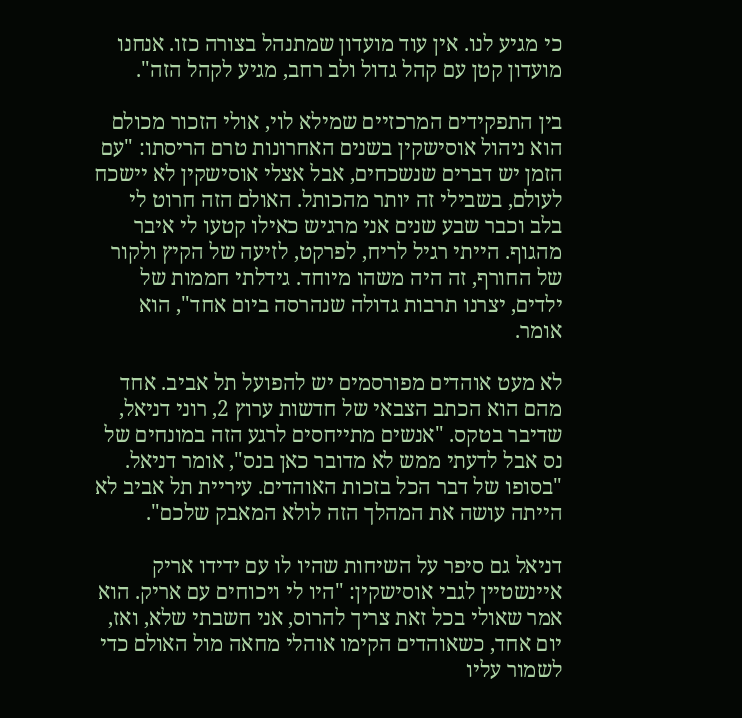כי מגיע לנו. אין עוד מועדון שמתנהל בצורה כזו. אנחנו מועדון קטן עם קהל גדול ולב רחב, מגיע לקהל הזה".

בין התפקידים המרכזיים שמילא לוי, אולי הזכור מכולם הוא ניהול אוסישקין בשנים האחרונות טרם הריסתו: "עם הזמן יש דברים שנשכחים, אבל אצלי אוסישקין לא יישכח לעולם, בשבילי זה יותר מהכותל. האולם הזה חרוט לי בלב וכבר שבע שנים אני מרגיש כאילו קטעו לי איבר מהגוף. הייתי רגיל לריח, לפרקט, לזיעה של הקיץ ולקור של החורף, זה היה משהו מיוחד. גידלתי חממות של ילדים, יצרנו תרבות גדולה שנהרסה ביום אחד", הוא אומר.

לא מעט אוהדים מפורסמים יש להפועל תל אביב. אחד מהם הוא הכתב הצבאי של חדשות ערוץ 2, רוני דניאל, שדיבר בטקס. "אנשים מתייחסים לרגע הזה במונחים של נס אבל לדעתי ממש לא מדובר כאן בנס", אומר דניאל. "בסופו של דבר הכל בזכות האוהדים. עיריית תל אביב לא הייתה עושה את המהלך הזה לולא המאבק שלכם".

דניאל גם סיפר על השיחות שהיו לו עם ידידו אריק איינשטיין לגבי אוסישקין: "היו לי ויכוחים עם אריק. הוא אמר שאולי בכל זאת צריך להרוס, אני חשבתי שלא, ואז, יום אחד, כשאוהדים הקימו אוהלי מחאה מול האולם כדי לשמור עליו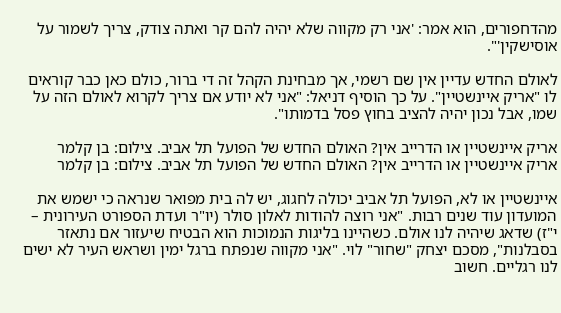מהדחפורים, הוא אמר: 'אני רק מקווה שלא יהיה להם קר ואתה צודק, צריך לשמור על אוסישקין'".

לאולם החדש עדיין אין שם רשמי, אך מבחינת הקהל זה די ברור, כולם כאן כבר קוראים לו "אריק איינשטיין". על כך הוסיף דניאל: "אני לא יודע אם צריך לקרוא לאולם הזה על שמו, אבל נכון יהיה להציב בחוץ פסל בדמותו".

אריק איינשטיין או הדרייב אין? האולם החדש של הפועל תל אביב. צילום: בן קלמר
אריק איינשטיין או הדרייב אין? האולם החדש של הפועל תל אביב. צילום: בן קלמר

איינשטיין או לא, הפועל תל אביב יכולה לחגוג, יש לה בית מפואר שנראה כי ישמש את המועדון עוד שנים רבות. "אני רוצה להודות לאלון סולר (יו"ר ועדת הספורט העירונית – י"ז) שדאג שיהיה לנו אולם. כשהיינו בליגות הנמוכות הוא הבטיח שיעזור אם נתאזר בסבלנות", מסכם יצחק "שחור" לוי. "אני מקווה שנפתח ברגל ימין ושראש העיר לא ישים לנו רגליים. חשוב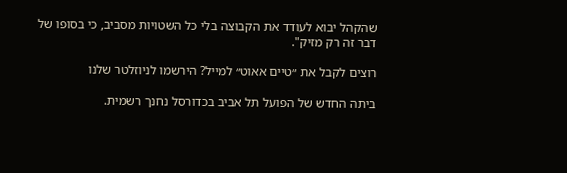שהקהל יבוא לעודד את הקבוצה בלי כל השטויות מסביב, כי בסופו של דבר זה רק מזיק".

רוצים לקבל את ״טיים אאוט״ למייל? הירשמו לניוזלטר שלנו

ביתה החדש של הפועל תל אביב בכדורסל נחנך רשמית.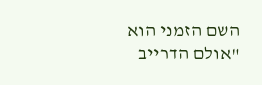השם הזמני הוא "אולם הדרייב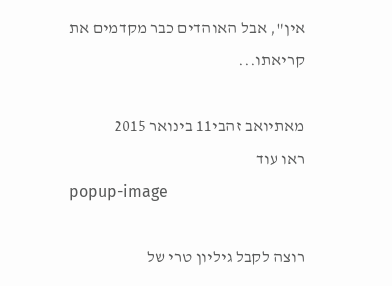אין", אבל האוהדים כבר מקדמים את קריאתו...

מאתיואב זהבי11 בינואר 2015
ראו עוד
popup-image

רוצה לקבל גיליון טרי של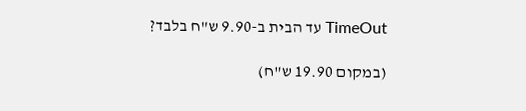TimeOut עד הבית ב-9.90 ש"ח בלבד?

(במקום 19.90 ש"ח)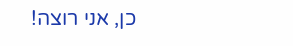כן, אני רוצה!